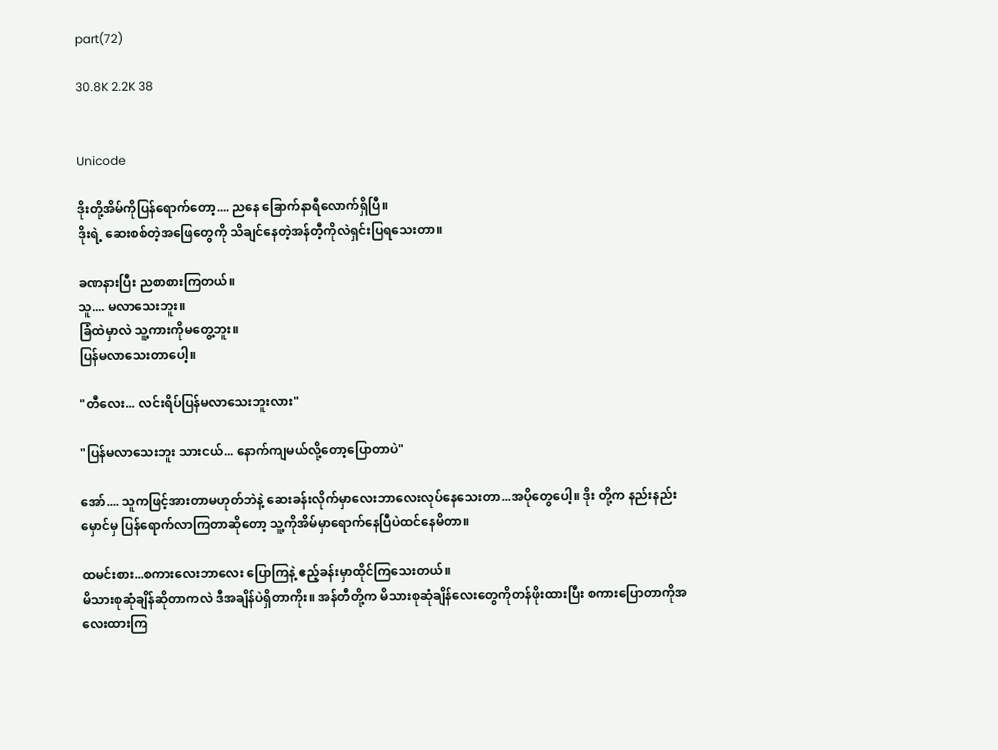part(72)

30.8K 2.2K 38


Unicode

ဒိုးတို့အိမ်ကိုပြန်ရောက်တော့.... ညနေ ခြောက်နာရီလောက်ရှိပြီ။
ဒိုးရဲ့ ဆေးစစ်တဲ့အဖြေတွေကို သိချင်နေတဲ့အန်တီ့ကိုလဲရှင်းပြရသေးတာ။

ခဏနားပြီး ညစာစားကြတယ်။
သူ.... မလာသေးဘူး။
ခြံထဲမှာလဲ သူ့ကားကိုမတွေ့ဘူး။
ပြန်မလာသေးတာပေါ့။

"တီလေး... လင်းရိပ်ပြန်မလာသေးဘူးလား"

"ပြန်မလာသေးဘူး သားငယ်... နောက်ကျမယ်လို့တော့ပြောတာပဲ"

အော်.... သူကဖြင့်အားတာမဟုတ်ဘဲနဲ့ ဆေးခန်းလိုက်မှာလေးဘာလေးလုပ်နေသေးတာ...အပိုတွေပေါ့။ ဒိုး တို့က နည်းနည်းမှောင်မှ ပြန်ရောက်လာကြတာဆိုတော့ သူ့ကိုအိမ်မှာရောက်နေပြီပဲထင်နေမိတာ။

ထမင်းစား...စကားလေးဘာလေး ပြောကြနဲ့ ဧည့်ခန်းမှာထိုင်ကြသေးတယ်။
မိသားစုဆုံချိန်ဆိုတာကလဲ ဒီအချိန်ပဲရှိတာကိုး။ အန်တီတို့က မိသားစုဆုံချိန်လေးတွေကိုတန်ဖိုးထားပြီး စကားပြောတာကိုအလေးထားကြ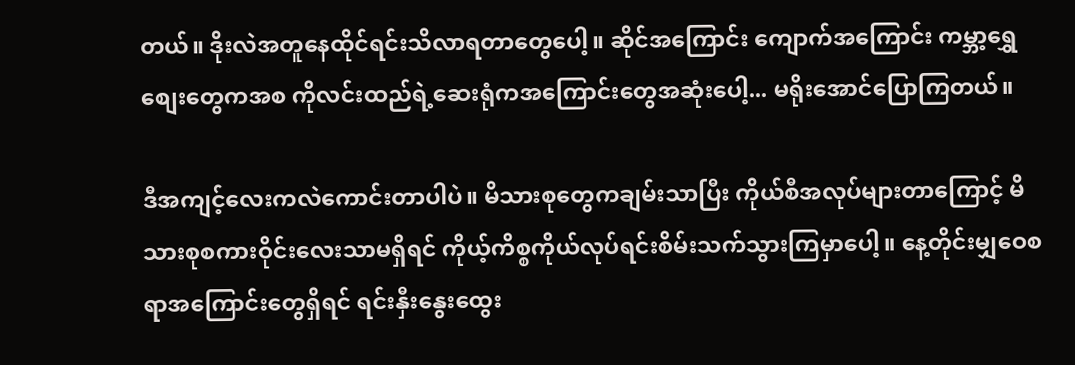တယ်။ ဒိုးလဲအတူနေထိုင်ရင်းသိလာရတာတွေပေါ့။ ဆိုင်အကြောင်း ကျောက်အကြောင်း ကမ္ဘာ့ရွှေစျေးတွေကအစ ကိုလင်းထည်ရဲ့ဆေးရုံကအကြောင်းတွေအဆုံးပေါ့... မရိုးအောင်ပြောကြတယ်။

ဒီအကျင့်လေးကလဲကောင်းတာပါပဲ။ မိသားစုတွေကချမ်းသာပြီး ကိုယ်စီအလုပ်များတာကြောင့် မိသားစုစကားဝိုင်းလေးသာမရှိရင် ကိုယ့်ကိစ္စကိုယ်လုပ်ရင်းစိမ်းသက်သွားကြမှာပေါ့။ နေ့တိုင်းမျှဝေစရာအကြောင်းတွေရှိရင် ရင်းနှီးနွေးထွေး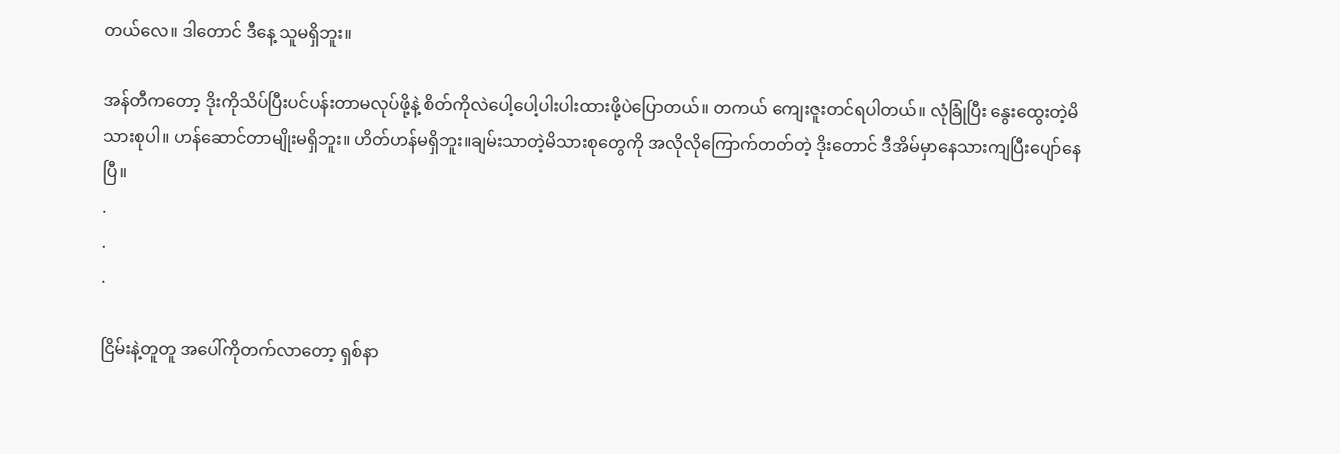တယ်လေ။ ဒါတောင် ဒီနေ့ သူမရှိဘူး။

အန်တီကတော့ ဒိုးကိုသိပ်ပြီးပင်ပန်းတာမလုပ်ဖို့နဲ့ စိတ်ကိုလဲပေါ့ပေါ့ပါးပါးထားဖို့ပဲပြောတယ်။ တကယ် ကျေးဇူးတင်ရပါတယ်။ လုံခြုံပြီး နွေးထွေးတဲ့မိသားစုပါ။ ဟန်ဆောင်တာမျိုးမရှိဘူး။ ဟိတ်ဟန်မရှိဘူး။ချမ်းသာတဲ့မိသားစုတွေကို အလိုလိုကြောက်တတ်တဲ့ ဒိုးတောင် ဒီအိမ်မှာနေသားကျပြီးပျော်နေပြီ။
.
.
.

ငြိမ်းနဲ့တူတူ အပေါ်ကိုတက်လာတော့ ရှစ်နာ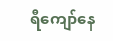ရီကျော်နေ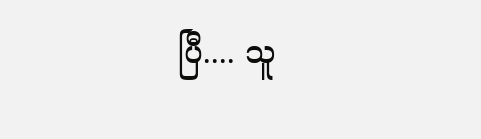ပြီ.... သူ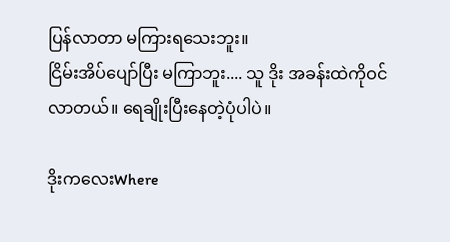ပြန်လာတာ မကြားရသေးဘူး။
ငြိမ်းအိပ်ပျော်ပြီး မကြာဘူး.... သူ ဒိုး အခန်းထဲကိုဝင်လာတယ်။ ရေချိုးပြီးနေတဲ့ပုံပါပဲ။

ဒိုးကလေးWhere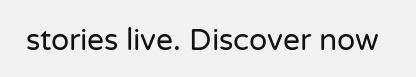stories live. Discover now